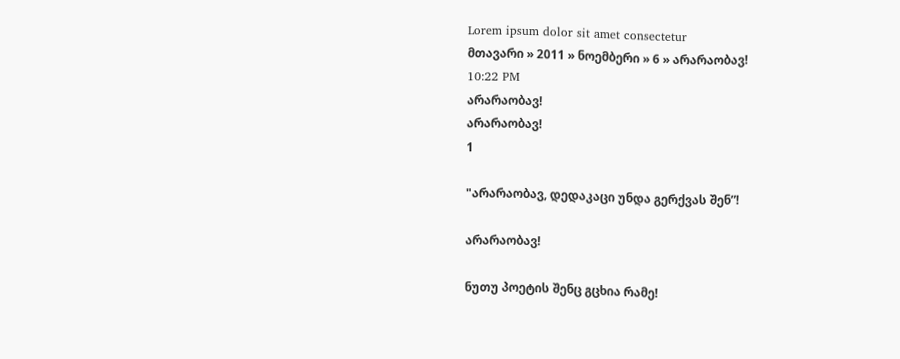Lorem ipsum dolor sit amet consectetur
მთავარი » 2011 » ნოემბერი » 6 » არარაობავ!
10:22 PM
არარაობავ!
არარაობავ!
1

"არარაობავ, დედაკაცი უნდა გერქვას შენ”!

არარაობავ!

ნუთუ პოეტის შენც გცხია რამე!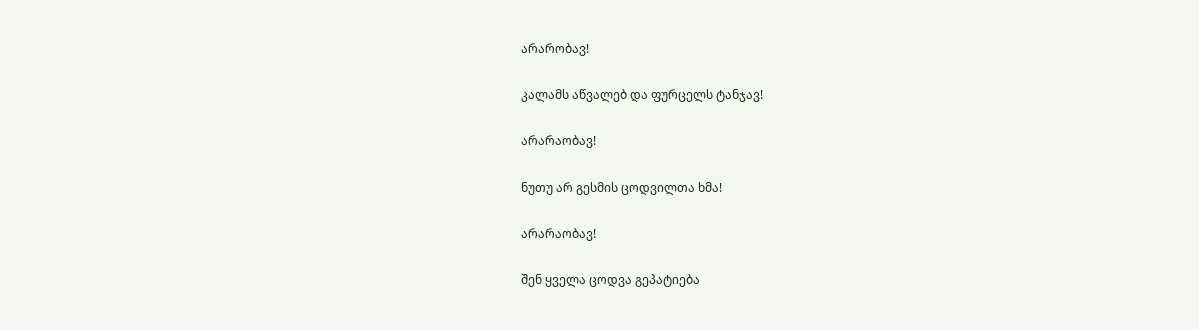არარობავ!

კალამს აწვალებ და ფურცელს ტანჯავ!

არარაობავ!

ნუთუ არ გესმის ცოდვილთა ხმა!

არარაობავ!

შენ ყველა ცოდვა გეპატიება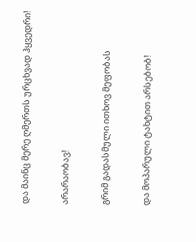და მაინც მერე ღმერთს ურცხვად ჰყვედრი!

არარაობავ!

გრიმ გადასმული ითხოვ მეფობას

და მოპარული ტახტით არსებობ!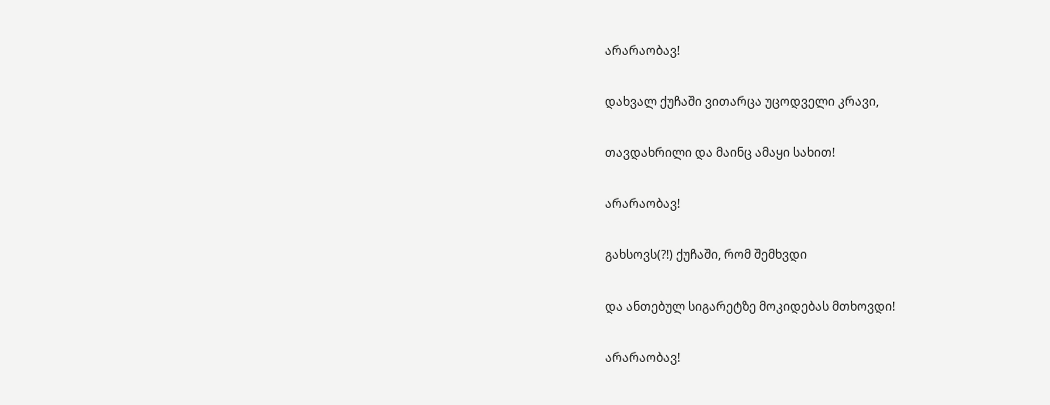არარაობავ!

დახვალ ქუჩაში ვითარცა უცოდველი კრავი,

თავდახრილი და მაინც ამაყი სახით!

არარაობავ!

გახსოვს(?!) ქუჩაში, რომ შემხვდი

და ანთებულ სიგარეტზე მოკიდებას მთხოვდი!

არარაობავ!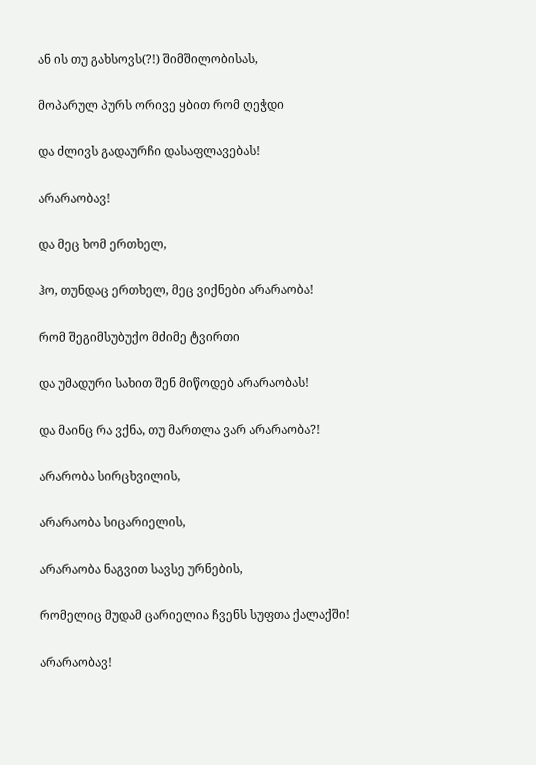ან ის თუ გახსოვს(?!) შიმშილობისას,

მოპარულ პურს ორივე ყბით რომ ღეჭდი

და ძლივს გადაურჩი დასაფლავებას!

არარაობავ!

და მეც ხომ ერთხელ,

ჰო, თუნდაც ერთხელ, მეც ვიქნები არარაობა!

რომ შეგიმსუბუქო მძიმე ტვირთი

და უმადური სახით შენ მიწოდებ არარაობას!

და მაინც რა ვქნა, თუ მართლა ვარ არარაობა?!

არარობა სირცხვილის,

არარაობა სიცარიელის,

არარაობა ნაგვით სავსე ურნების,

რომელიც მუდამ ცარიელია ჩვენს სუფთა ქალაქში!

არარაობავ!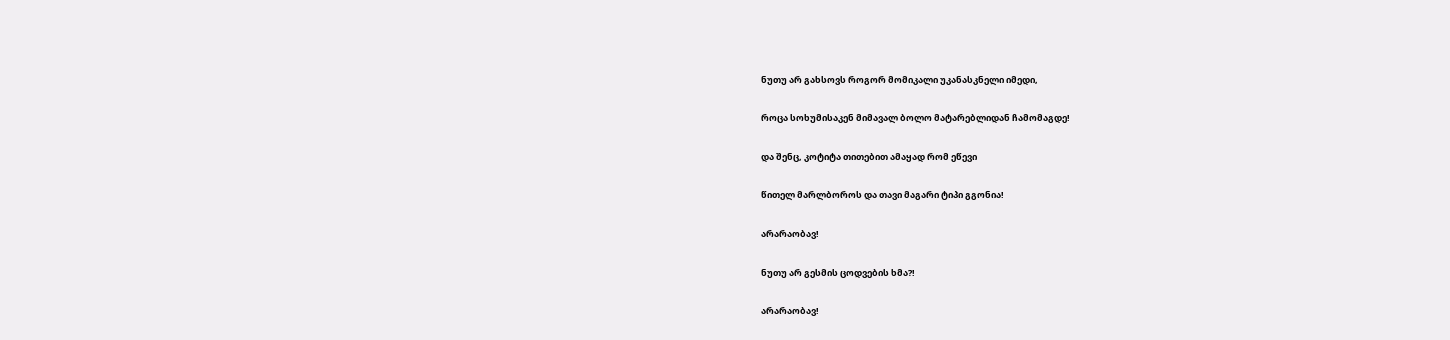ნუთუ არ გახსოვს როგორ მომიკალი უკანასკნელი იმედი,

როცა სოხუმისაკენ მიმავალ ბოლო მატარებლიდან ჩამომაგდე!

და შენც, კოტიტა თითებით ამაყად რომ ეწევი

წითელ მარლბოროს და თავი მაგარი ტიპი გგონია!

არარაობავ!

ნუთუ არ გესმის ცოდვების ხმა?!

არარაობავ!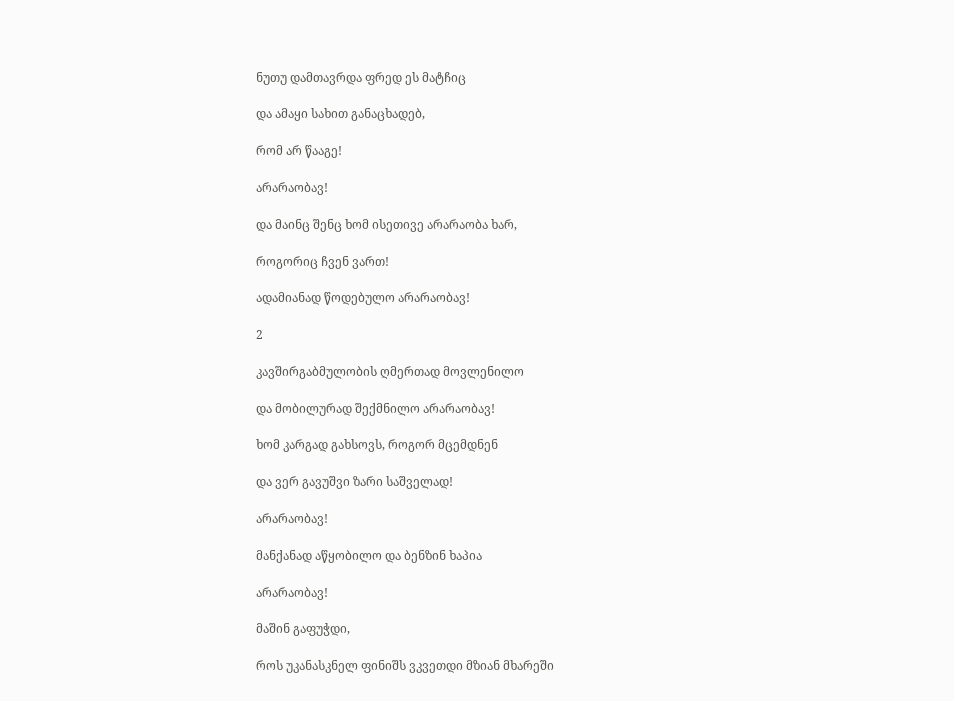ნუთუ დამთავრდა ფრედ ეს მატჩიც

და ამაყი სახით განაცხადებ,

რომ არ წააგე!

არარაობავ!

და მაინც შენც ხომ ისეთივე არარაობა ხარ,

როგორიც ჩვენ ვართ!

ადამიანად წოდებულო არარაობავ!

2

კავშირგაბმულობის ღმერთად მოვლენილო

და მობილურად შექმნილო არარაობავ!

ხომ კარგად გახსოვს, როგორ მცემდნენ

და ვერ გავუშვი ზარი საშველად!

არარაობავ!

მანქანად აწყობილო და ბენზინ ხაპია

არარაობავ!

მაშინ გაფუჭდი,

როს უკანასკნელ ფინიშს ვკვეთდი მზიან მხარეში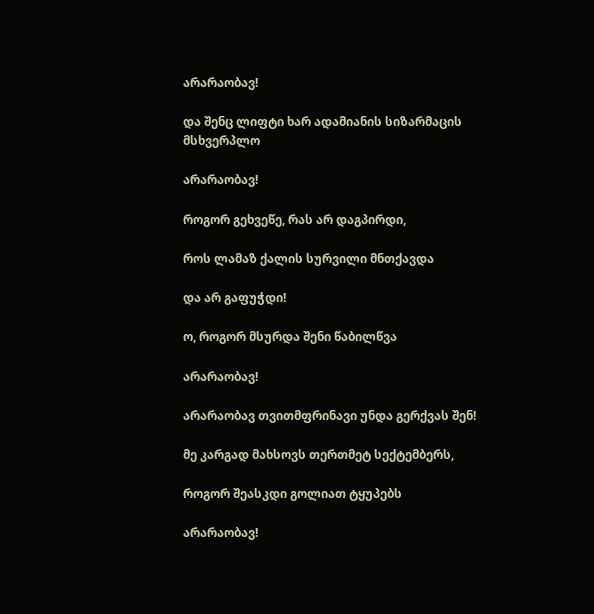არარაობავ!

და შენც ლიფტი ხარ ადამიანის სიზარმაცის მსხვერპლო

არარაობავ!

როგორ გეხვეწე, რას არ დაგპირდი,

როს ლამაზ ქალის სურვილი მნთქავდა

და არ გაფუჭდი!

ო, როგორ მსურდა შენი წაბილწვა

არარაობავ!

არარაობავ თვითმფრინავი უნდა გერქვას შენ!

მე კარგად მახსოვს თერთმეტ სექტემბერს,

როგორ შეასკდი გოლიათ ტყუპებს

არარაობავ!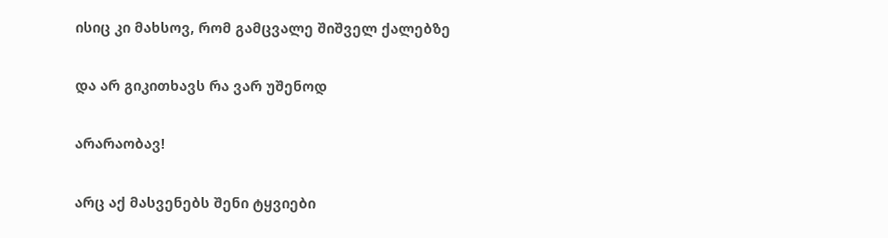ისიც კი მახსოვ, რომ გამცვალე შიშველ ქალებზე

და არ გიკითხავს რა ვარ უშენოდ

არარაობავ!

არც აქ მასვენებს შენი ტყვიები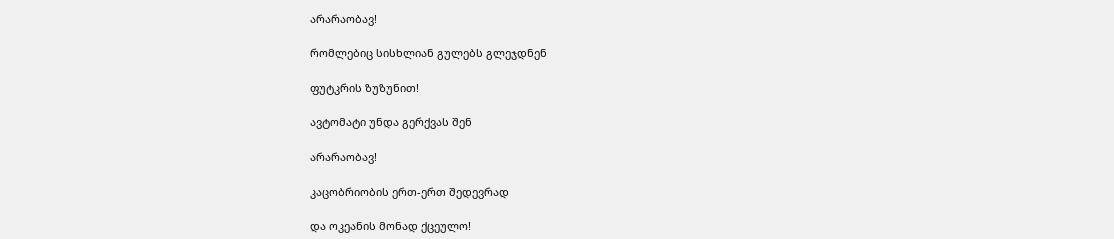არარაობავ!

რომლებიც სისხლიან გულებს გლეჯდნენ

ფუტკრის ზუზუნით!

ავტომატი უნდა გერქვას შენ

არარაობავ!

კაცობრიობის ერთ-ერთ შედევრად

და ოკეანის მონად ქცეულო!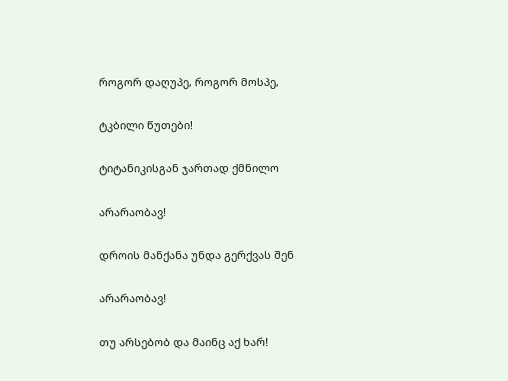როგორ დაღუპე, როგორ მოსპე,

ტკბილი წუთები!

ტიტანიკისგან ჯართად ქმნილო

არარაობავ!

დროის მანქანა უნდა გერქვას შენ

არარაობავ!

თუ არსებობ და მაინც აქ ხარ!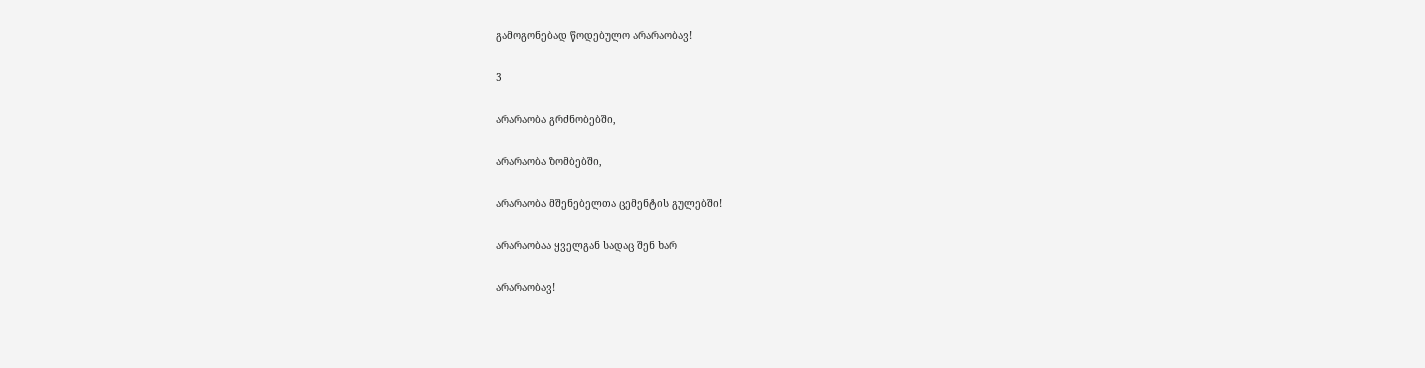გამოგონებად წოდებულო არარაობავ!

3

არარაობა გრძნობებში,

არარაობა ზომბებში,

არარაობა მშენებელთა ცემენტის გულებში!

არარაობაა ყველგან სადაც შენ ხარ

არარაობავ!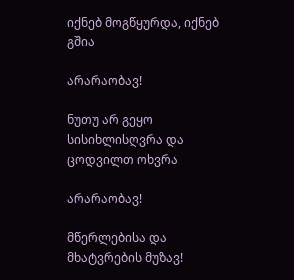იქნებ მოგწყურდა, იქნებ გშია

არარაობავ!

ნუთუ არ გეყო სისიხლისღვრა და ცოდვილთ ოხვრა

არარაობავ!

მწერლებისა და მხატვრების მუზავ!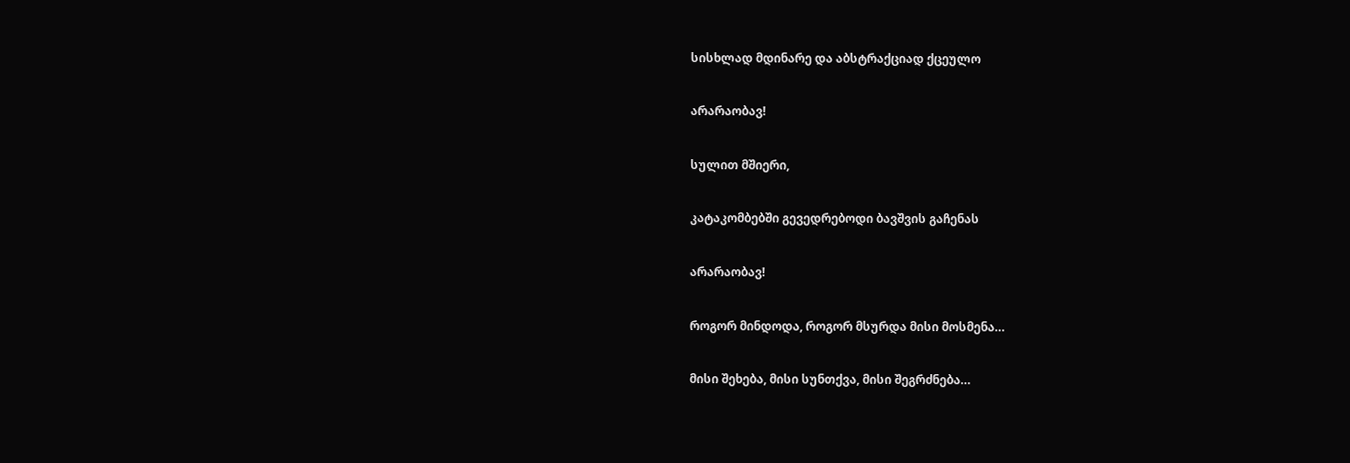სისხლად მდინარე და აბსტრაქციად ქცეულო

არარაობავ!

სულით მშიერი,

კატაკომბებში გევედრებოდი ბავშვის გაჩენას

არარაობავ!

როგორ მინდოდა, როგორ მსურდა მისი მოსმენა…

მისი შეხება, მისი სუნთქვა, მისი შეგრძნება…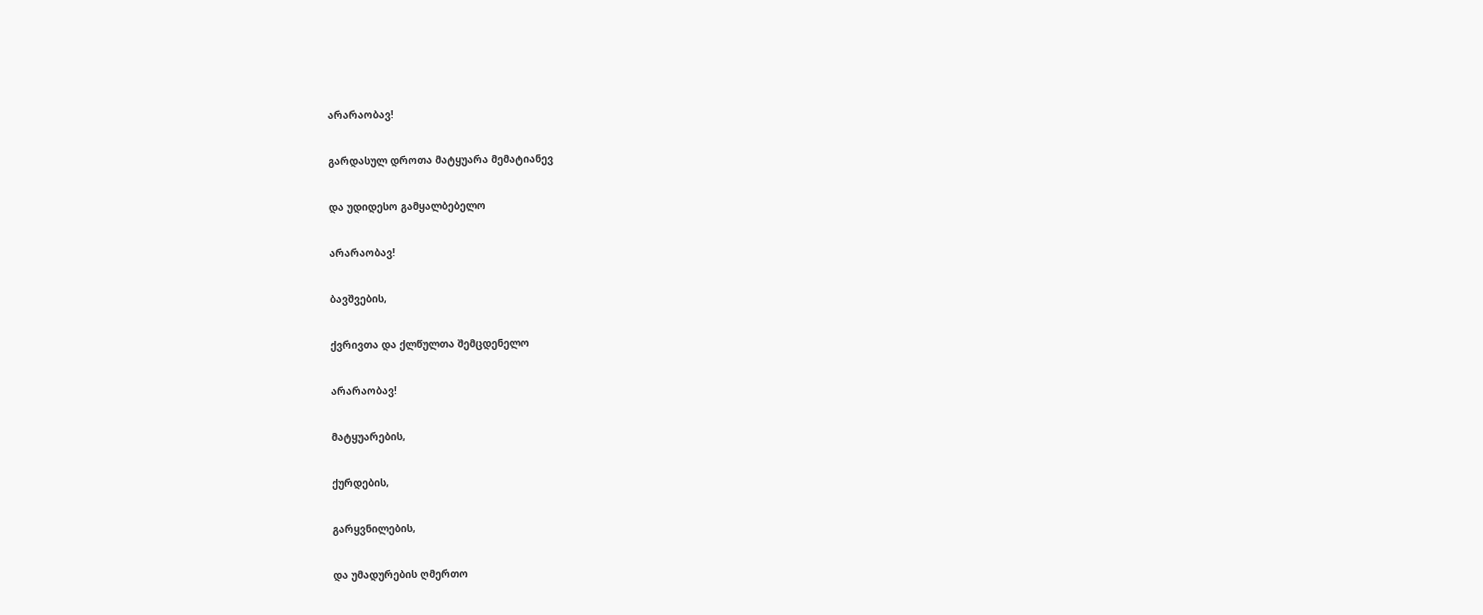არარაობავ!

გარდასულ დროთა მატყუარა მემატიანევ

და უდიდესო გამყალბებელო

არარაობავ!

ბავშვების,

ქვრივთა და ქლწულთა შემცდენელო

არარაობავ!

მატყუარების,

ქურდების,

გარყვნილების,

და უმადურების ღმერთო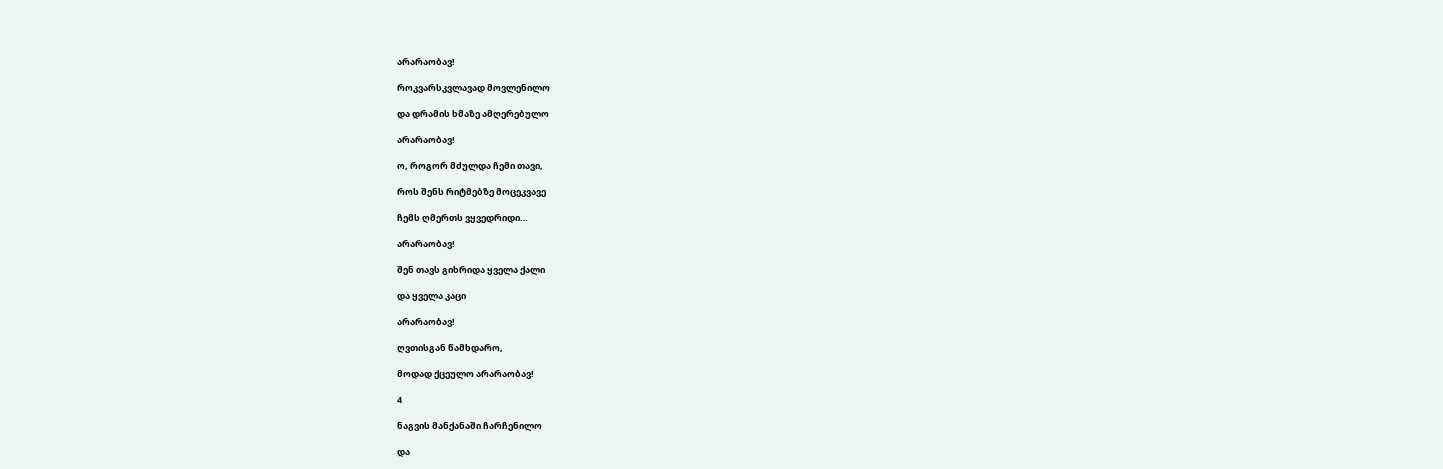არარაობავ!

როკვარსკვლავად მოვლენილო

და დრამის ხმაზე ამღერებულო

არარაობავ!

ო, როგორ მძულდა ჩემი თავი,

როს შენს რიტმებზე მოცეკვავე

ჩემს ღმერთს ვყვედრიდი…

არარაობავ!

შენ თავს გიხრიდა ყველა ქალი

და ყველა კაცი

არარაობავ!

ღვთისგან წამხდარო,

მოდად ქცეულო არარაობავ!

4

ნაგვის მანქანაში ჩარჩენილო

და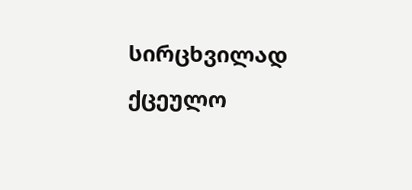სირცხვილად ქცეულო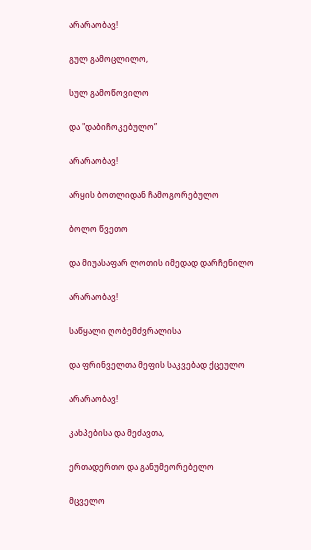არარაობავ!

გულ გამოცლილო,

სულ გამოწოვილო

და "დაბიჩოკებულო”

არარაობავ!

არყის ბოთლიდან ჩამოგორებულო

ბოლო წვეთო

და მიუასაფარ ლოთის იმედად დარჩენილო

არარაობავ!

საწყალი ღობემძვრალისა

და ფრინველთა მეფის საკვებად ქცეულო

არარაობავ!

კახპებისა და მეძავთა,

ერთადერთო და განუმეორებელო

მცველო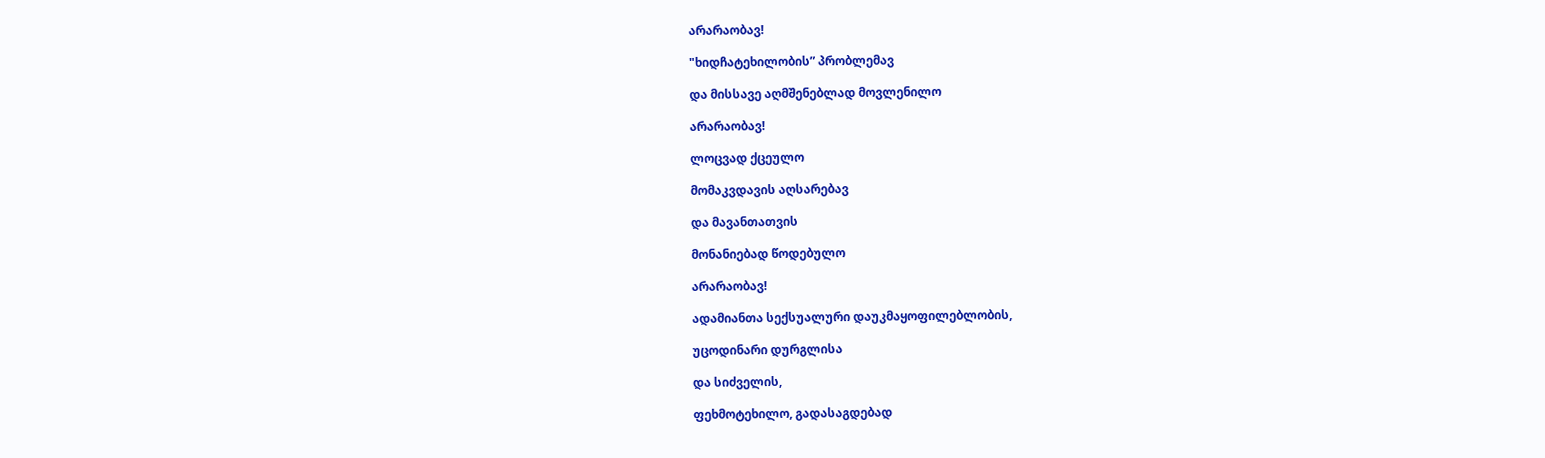არარაობავ!

"ხიდჩატეხილობის” პრობლემავ

და მისსავე აღმშენებლად მოვლენილო

არარაობავ!

ლოცვად ქცეულო

მომაკვდავის აღსარებავ

და მავანთათვის

მონანიებად წოდებულო

არარაობავ!

ადამიანთა სექსუალური დაუკმაყოფილებლობის,

უცოდინარი დურგლისა

და სიძველის,

ფეხმოტეხილო, გადასაგდებად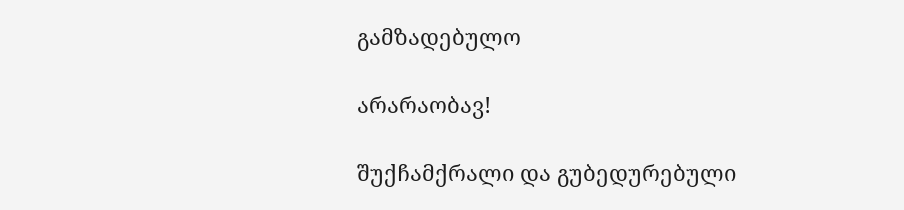გამზადებულო

არარაობავ!

შუქჩამქრალი და გუბედურებული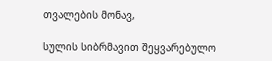თვალების მონავ,

სულის სიბრმავით შეყვარებულო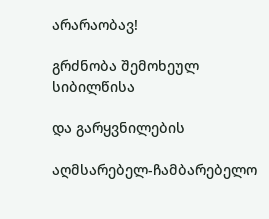არარაობავ!

გრძნობა შემოხეულ სიბილწისა

და გარყვნილების

აღმსარებელ-ჩამბარებელო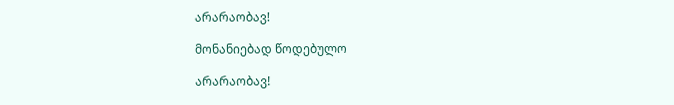არარაობავ!

მონანიებად წოდებულო

არარაობავ!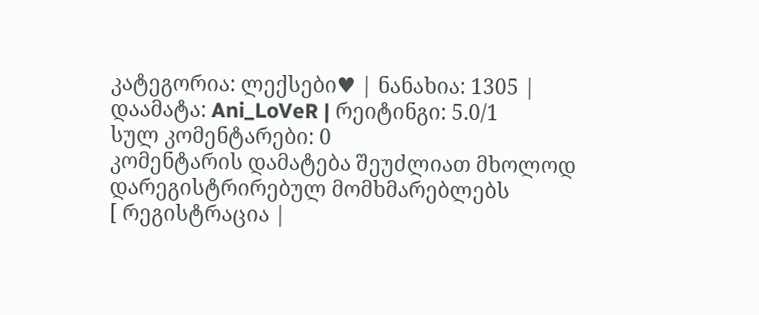კატეგორია: ლექსები♥ | ნანახია: 1305 | დაამატა: Ani_LoVeR | რეიტინგი: 5.0/1
სულ კომენტარები: 0
კომენტარის დამატება შეუძლიათ მხოლოდ დარეგისტრირებულ მომხმარებლებს
[ რეგისტრაცია |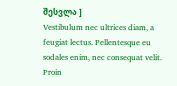შესვლა ]
Vestibulum nec ultrices diam, a feugiat lectus. Pellentesque eu sodales enim, nec consequat velit. Proin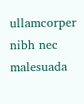ullamcorper nibh nec malesuada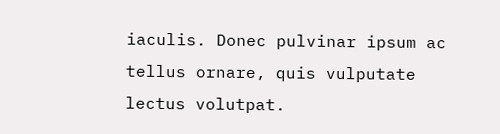iaculis. Donec pulvinar ipsum ac tellus ornare, quis vulputate lectus volutpat.